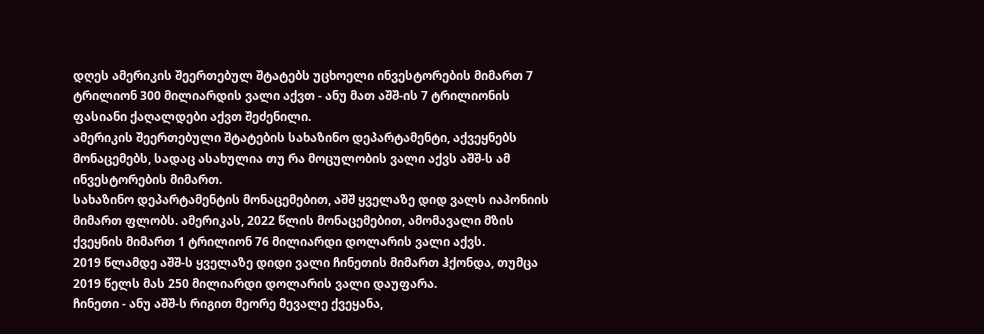დღეს ამერიკის შეერთებულ შტატებს უცხოელი ინვესტორების მიმართ 7 ტრილიონ 300 მილიარდის ვალი აქვთ - ანუ მათ აშშ-ის 7 ტრილიონის ფასიანი ქაღალდები აქვთ შეძენილი.
ამერიკის შეერთებული შტატების სახაზინო დეპარტამენტი, აქვეყნებს მონაცემებს, სადაც ასახულია თუ რა მოცულობის ვალი აქვს აშშ-ს ამ ინვესტორების მიმართ.
სახაზინო დეპარტამენტის მონაცემებით, აშშ ყველაზე დიდ ვალს იაპონიის მიმართ ფლობს. ამერიკას, 2022 წლის მონაცემებით, ამომავალი მზის ქვეყნის მიმართ 1 ტრილიონ 76 მილიარდი დოლარის ვალი აქვს.
2019 წლამდე აშშ-ს ყველაზე დიდი ვალი ჩინეთის მიმართ ჰქონდა, თუმცა 2019 წელს მას 250 მილიარდი დოლარის ვალი დაუფარა.
ჩინეთი - ანუ აშშ-ს რიგით მეორე მევალე ქვეყანა,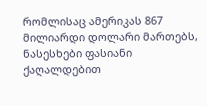რომლისაც ამერიკას 867 მილიარდი დოლარი მართებს, ნასესხები ფასიანი ქაღალდებით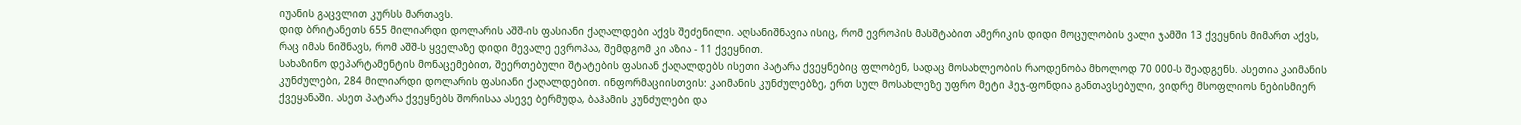იუანის გაცვლით კურსს მართავს.
დიდ ბრიტანეთს 655 მილიარდი დოლარის აშშ-ის ფასიანი ქაღალდები აქვს შეძენილი. აღსანიშნავია ისიც, რომ ევროპის მასშტაბით ამერიკის დიდი მოცულობის ვალი ჯამში 13 ქვეყნის მიმართ აქვს, რაც იმას ნიშნავს, რომ აშშ-ს ყველაზე დიდი მევალე ევროპაა, შემდგომ კი აზია - 11 ქვეყნით.
სახაზინო დეპარტამენტის მონაცემებით, შეერთებული შტატების ფასიან ქაღალდებს ისეთი პატარა ქვეყნებიც ფლობენ, სადაც მოსახლეობის რაოდენობა მხოლოდ 70 000-ს შეადგენს. ასეთია კაიმანის კუნძულები, 284 მილიარდი დოლარის ფასიანი ქაღალდებით. ინფორმაციისთვის: კაიმანის კუნძულებზე, ერთ სულ მოსახლეზე უფრო მეტი ჰეჯ-ფონდია განთავსებული, ვიდრე მსოფლიოს ნებისმიერ ქვეყანაში. ასეთ პატარა ქვეყნებს შორისაა ასევე ბერმუდა, ბაჰამის კუნძულები და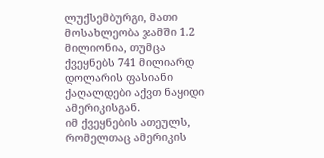ლუქსემბურგი, მათი მოსახლეობა ჯამში 1.2 მილიონია, თუმცა ქვეყნებს 741 მილიარდ დოლარის ფასიანი ქაღალდები აქვთ ნაყიდი ამერიკისგან.
იმ ქვეყნების ათეულს, რომელთაც ამერიკის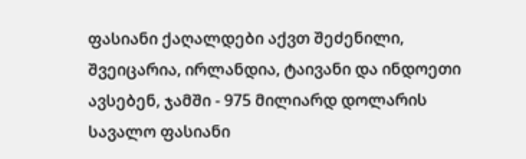ფასიანი ქაღალდები აქვთ შეძენილი, შვეიცარია, ირლანდია, ტაივანი და ინდოეთი ავსებენ, ჯამში - 975 მილიარდ დოლარის სავალო ფასიანი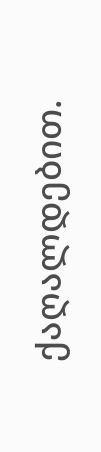ქაღალდებით.